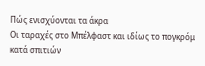Πώς ενισχύονται τα άκρα
Οι ταραχές στο Μπέλφαστ και ιδίως το πογκρόμ κατά σπιτιών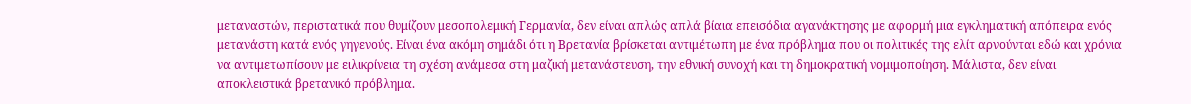μεταναστών, περιστατικά που θυμίζουν μεσοπολεμική Γερμανία, δεν είναι απλώς απλά βίαια επεισόδια αγανάκτησης με αφορμή μια εγκληματική απόπειρα ενός μετανάστη κατά ενός γηγενούς. Είναι ένα ακόμη σημάδι ότι η Βρετανία βρίσκεται αντιμέτωπη με ένα πρόβλημα που οι πολιτικές της ελίτ αρνούνται εδώ και χρόνια να αντιμετωπίσουν με ειλικρίνεια τη σχέση ανάμεσα στη μαζική μετανάστευση, την εθνική συνοχή και τη δημοκρατική νομιμοποίηση. Μάλιστα, δεν είναι αποκλειστικά βρετανικό πρόβλημα.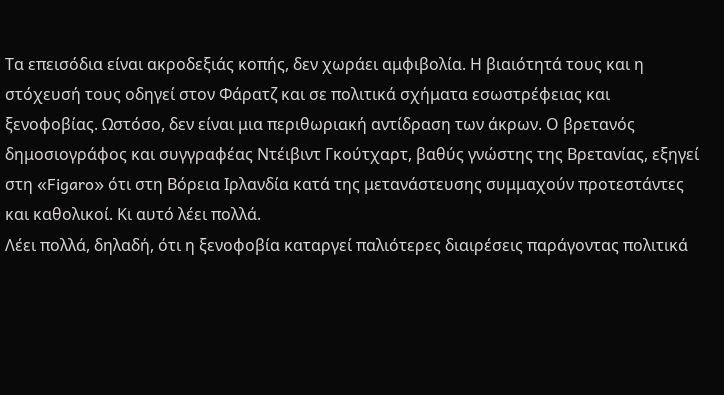Τα επεισόδια είναι ακροδεξιάς κοπής, δεν χωράει αμφιβολία. Η βιαιότητά τους και η στόχευσή τους οδηγεί στον Φάρατζ και σε πολιτικά σχήματα εσωστρέφειας και ξενοφοβίας. Ωστόσο, δεν είναι μια περιθωριακή αντίδραση των άκρων. Ο βρετανός δημοσιογράφος και συγγραφέας Ντέιβιντ Γκούτχαρτ, βαθύς γνώστης της Βρετανίας, εξηγεί στη «Figaro» ότι στη Βόρεια Ιρλανδία κατά της μετανάστευσης συμμαχούν προτεστάντες και καθολικοί. Κι αυτό λέει πολλά.
Λέει πολλά, δηλαδή, ότι η ξενοφοβία καταργεί παλιότερες διαιρέσεις παράγοντας πολιτικά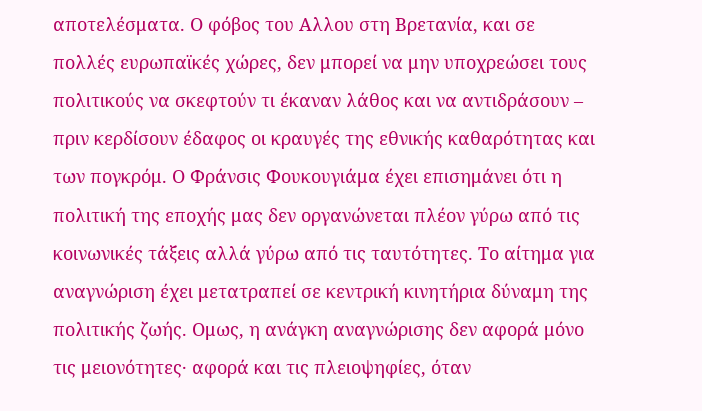αποτελέσματα. Ο φόβος του Αλλου στη Βρετανία, και σε πολλές ευρωπαϊκές χώρες, δεν μπορεί να μην υποχρεώσει τους πολιτικούς να σκεφτούν τι έκαναν λάθος και να αντιδράσουν – πριν κερδίσουν έδαφος οι κραυγές της εθνικής καθαρότητας και των πογκρόμ. Ο Φράνσις Φουκουγιάμα έχει επισημάνει ότι η πολιτική της εποχής μας δεν οργανώνεται πλέον γύρω από τις κοινωνικές τάξεις αλλά γύρω από τις ταυτότητες. Το αίτημα για αναγνώριση έχει μετατραπεί σε κεντρική κινητήρια δύναμη της πολιτικής ζωής. Ομως, η ανάγκη αναγνώρισης δεν αφορά μόνο τις μειονότητες· αφορά και τις πλειοψηφίες, όταν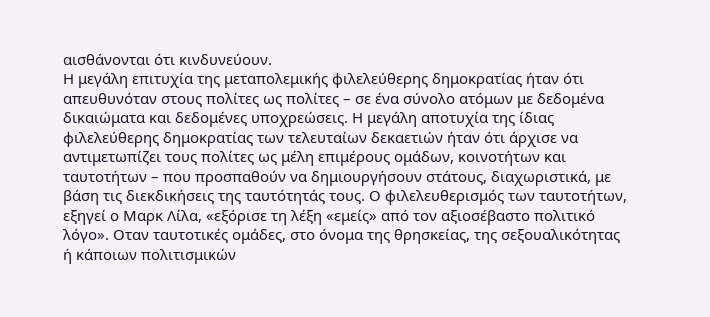αισθάνονται ότι κινδυνεύουν.
Η μεγάλη επιτυχία της μεταπολεμικής φιλελεύθερης δημοκρατίας ήταν ότι απευθυνόταν στους πολίτες ως πολίτες – σε ένα σύνολο ατόμων με δεδομένα δικαιώματα και δεδομένες υποχρεώσεις. Η μεγάλη αποτυχία της ίδιας φιλελεύθερης δημοκρατίας των τελευταίων δεκαετιών ήταν ότι άρχισε να αντιμετωπίζει τους πολίτες ως μέλη επιμέρους ομάδων, κοινοτήτων και ταυτοτήτων – που προσπαθούν να δημιουργήσουν στάτους, διαχωριστικά, με βάση τις διεκδικήσεις της ταυτότητάς τους. Ο φιλελευθερισμός των ταυτοτήτων, εξηγεί ο Μαρκ Λίλα, «εξόρισε τη λέξη «εμείς» από τον αξιοσέβαστο πολιτικό λόγο». Οταν ταυτοτικές ομάδες, στο όνομα της θρησκείας, της σεξουαλικότητας ή κάποιων πολιτισμικών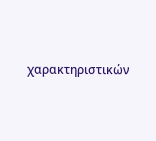χαρακτηριστικών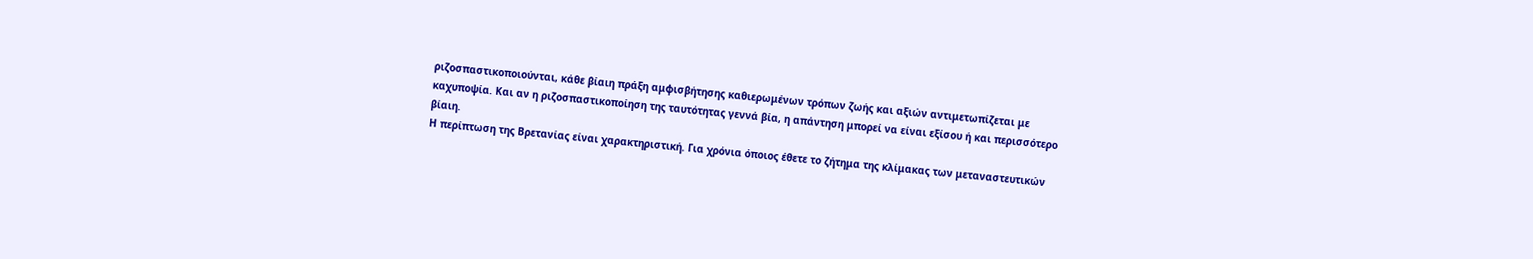ριζοσπαστικοποιούνται, κάθε βίαιη πράξη αμφισβήτησης καθιερωμένων τρόπων ζωής και αξιών αντιμετωπίζεται με καχυποψία. Και αν η ριζοσπαστικοποίηση της ταυτότητας γεννά βία, η απάντηση μπορεί να είναι εξίσου ή και περισσότερο βίαιη.
Η περίπτωση της Βρετανίας είναι χαρακτηριστική. Για χρόνια όποιος έθετε το ζήτημα της κλίμακας των μεταναστευτικών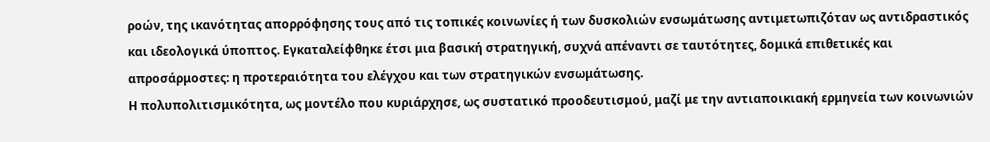ροών, της ικανότητας απορρόφησης τους από τις τοπικές κοινωνίες ή των δυσκολιών ενσωμάτωσης αντιμετωπιζόταν ως αντιδραστικός και ιδεολογικά ύποπτος. Εγκαταλείφθηκε έτσι μια βασική στρατηγική, συχνά απέναντι σε ταυτότητες, δομικά επιθετικές και απροσάρμοστες: η προτεραιότητα του ελέγχου και των στρατηγικών ενσωμάτωσης.
Η πολυπολιτισμικότητα, ως μοντέλο που κυριάρχησε, ως συστατικό προοδευτισμού, μαζί με την αντιαποικιακή ερμηνεία των κοινωνιών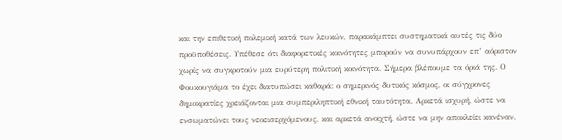και την επιθετική πολεμική κατά των λευκών, παρακάμπτει συστηματικά αυτές τις δύο προϋποθέσεις. Υπέθεσε ότι διαφορετικές κοινότητες μπορούν να συνυπάρχουν επ’ αόριστον χωρίς να συγκροτούν μια ευρύτερη πολιτική κοινότητα. Σήμερα βλέπουμε τα όριά της. Ο Φουκουγιάμα το έχει διατυπώσει καθαρά: ο σημερινός δυτικός κόσμος, οι σύγχρονες δημοκρατίες χρειάζονται μια συμπεριληπτική εθνική ταυτότητα. Αρκετά ισχυρή, ώστε να ενσωματώνει τους νεοεισερχόμενους, και αρκετά ανοιχτή, ώστε να μην αποκλείει κανέναν.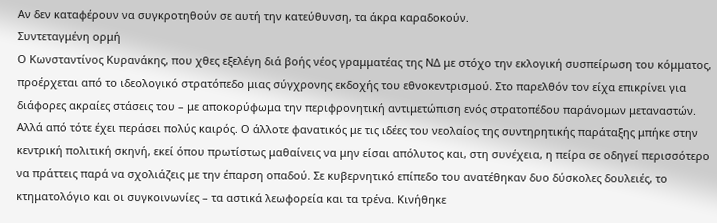Αν δεν καταφέρουν να συγκροτηθούν σε αυτή την κατεύθυνση, τα άκρα καραδοκούν.
Συντεταγμένη ορμή
Ο Κωνσταντίνος Κυρανάκης, που χθες εξελέγη διά βοής νέος γραμματέας της ΝΔ με στόχο την εκλογική συσπείρωση του κόμματος, προέρχεται από το ιδεολογικό στρατόπεδο μιας σύγχρονης εκδοχής του εθνοκεντρισμού. Στο παρελθόν τον είχα επικρίνει για διάφορες ακραίες στάσεις του – με αποκορύφωμα την περιφρονητική αντιμετώπιση ενός στρατοπέδου παράνομων μεταναστών.
Αλλά από τότε έχει περάσει πολύς καιρός. Ο άλλοτε φανατικός με τις ιδέες του νεολαίος της συντηρητικής παράταξης μπήκε στην κεντρική πολιτική σκηνή, εκεί όπου πρωτίστως μαθαίνεις να μην είσαι απόλυτος και, στη συνέχεια, η πείρα σε οδηγεί περισσότερο να πράττεις παρά να σχολιάζεις με την έπαρση οπαδού. Σε κυβερνητικό επίπεδο του ανατέθηκαν δυο δύσκολες δουλειές, το κτηματολόγιο και οι συγκοινωνίες – τα αστικά λεωφορεία και τα τρένα. Κινήθηκε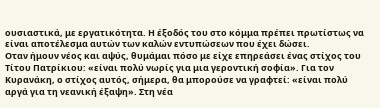ουσιαστικά, με εργατικότητα. Η έξοδός του στο κόμμα πρέπει πρωτίστως να είναι αποτέλεσμα αυτών των καλών εντυπώσεων που έχει δώσει.
Οταν ήμουν νέος και αψύς, θυμάμαι πόσο με είχε επηρεάσει ένας στίχος του Τίτου Πατρίκιου: «είναι πολύ νωρίς για μια γεροντική σοφία». Για τον Κυρανάκη, ο στίχος αυτός, σήμερα, θα μπορούσε να γραφτεί: «είναι πολύ αργά για τη νεανική έξαψη». Στη νέα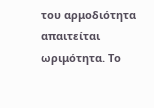του αρμοδιότητα απαιτείται ωριμότητα. Το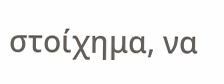στοίχημα, να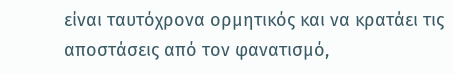είναι ταυτόχρονα ορμητικός και να κρατάει τις αποστάσεις από τον φανατισμό,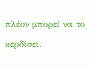πλέον μπορεί να το κερδίσει.